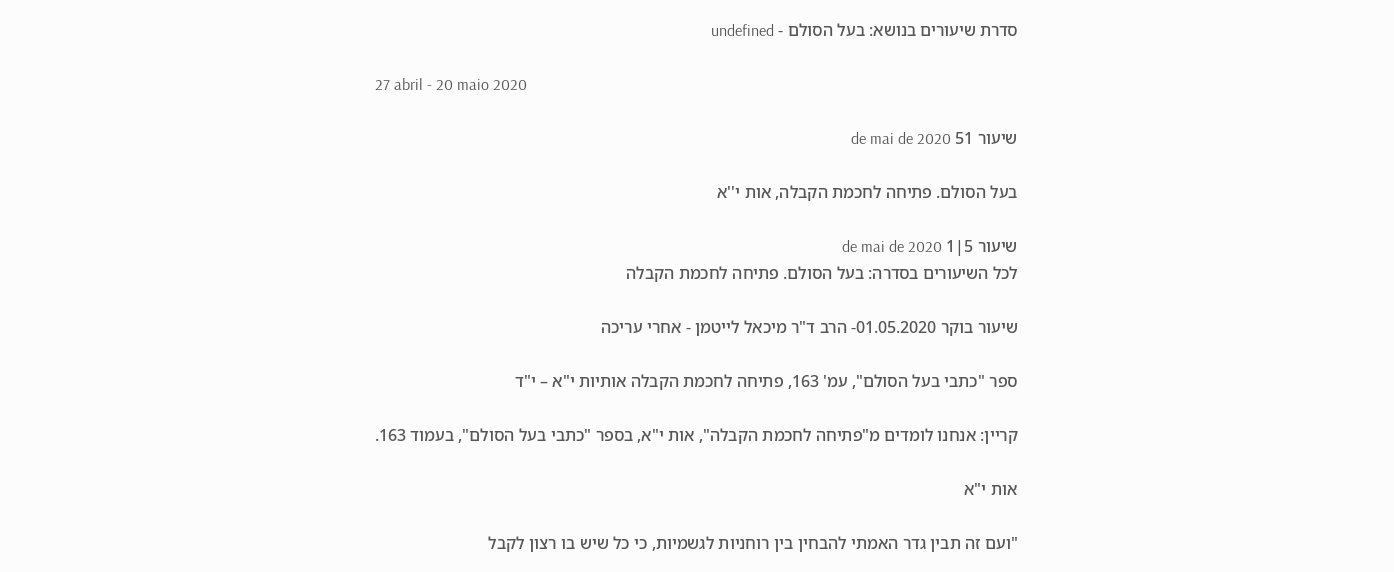סדרת שיעורים בנושא: בעל הסולם - undefined

27 abril - 20 maio 2020

שיעור 51 de mai de 2020

בעל הסולם. פתיחה לחכמת הקבלה, אות י''א

שיעור 5|1 de mai de 2020
לכל השיעורים בסדרה: בעל הסולם. פתיחה לחכמת הקבלה

שיעור בוקר 01.05.2020- הרב ד"ר מיכאל לייטמן - אחרי עריכה

ספר "כתבי בעל הסולם", עמ' 163, פתיחה לחכמת הקבלה אותיות י"א – י"ד

קריין: אנחנו לומדים מ"פתיחה לחכמת הקבלה", אות י"א, בספר "כתבי בעל הסולם", בעמוד 163.

אות י"א

"ועם זה תבין גדר האמתי להבחין בין רוחניות לגשמיות, כי כל שיש בו רצון לקבל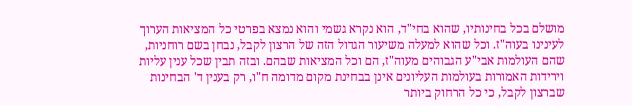מושלם בכל בחינותיו, שהוא בחי"ד, הוא נקרא גשמי והוא נמצא בפרטי כל המציאות הערוך לעינינו בעוה"ז. וכל שהוא למעלה משיעור הגדול הזה של הרצון לקבל, נבחן בשם רוחניות, שהם העולמות אבי"ע הגבוהים מעוה"ז, הם וכל המציאות שבהם. ובזה תבין שכל ענין עליות וירידות האמורות בעולמות העליונים אינן בבחינת מקום מדומה ח"ו, רק בענין ד' הבחינות שברצון לקבל, כי כל הרחוק ביותר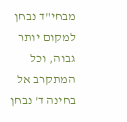מבחי"ד נבחן למקום יותר גבוה, וכל המתקרב אל בחינה ד' נבחן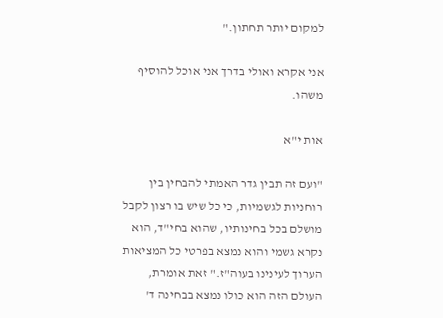למקום יותר תחתון."

אני אקרא ואולי בדרך אני אוכל להוסיף משהו.

אות י"א

"ועם זה תבין גדר האמתי להבחין בין רוחניות לגשמיות, כי כל שיש בו רצון לקבל מושלם בכל בחינותיו, שהוא בחי"ד, הוא נקרא גשמי והוא נמצא בפרטי כל המציאות הערוך לעינינו בעוה"ז." זאת אומרת, העולם הזה הוא כולו נמצא בבחינה ד'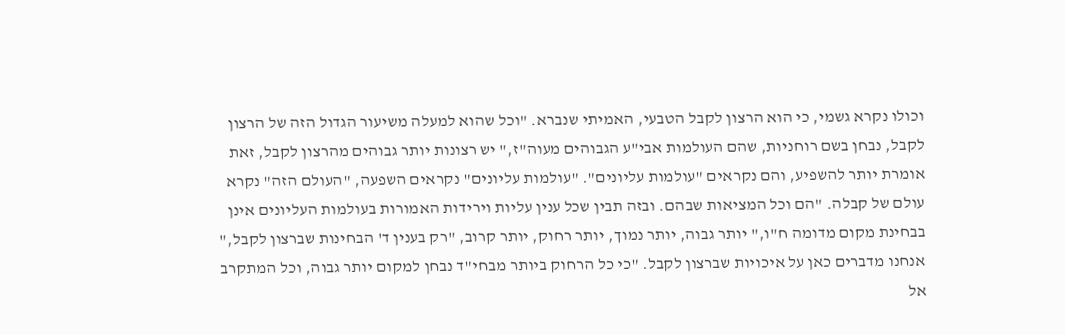וכולו נקרא גשמי, כי הוא הרצון לקבל הטבעי, האמיתי שנברא. "וכל שהוא למעלה משיעור הגדול הזה של הרצון לקבל, נבחן בשם רוחניות, שהם העולמות אבי"ע הגבוהים מעוה"ז," יש רצונות יותר גבוהים מהרצון לקבל, זאת אומרת יותר להשפיע, והם נקראים "עולמות עליונים". "עולמות עליונים" נקראים השפעה, "העולם הזה" נקרא עולם של קבלה. "הם וכל המציאות שבהם. ובזה תבין שכל ענין עליות וירידות האמורות בעולמות העליונים אינן בבחינת מקום מדומה ח"ו," יותר גבוה, יותר נמוך, יותר רחוק, יותר קרוב, "רק בענין ד' הבחינות שברצון לקבל," אנחנו מדברים כאן על איכויות שברצון לקבל. "כי כל הרחוק ביותר מבחי"ד נבחן למקום יותר גבוה, וכל המתקרב אל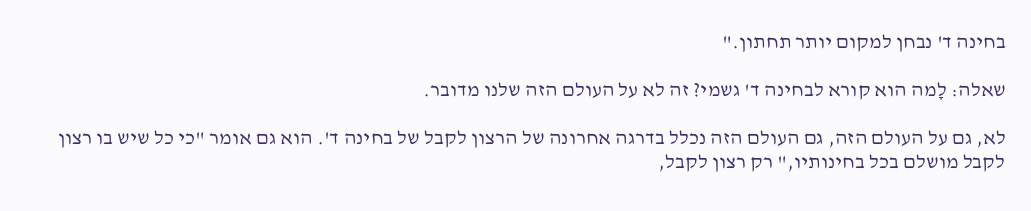בחינה ד' נבחן למקום יותר תחתון."

שאלה: לָמה הוא קורא לבחינה ד' גשמי? זה לא על העולם הזה שלנו מדובר.

לא, גם על העולם הזה, גם העולם הזה נכלל בדרגה אחרונה של הרצון לקבל של בחינה ד'. הוא גם אומר "כי כל שיש בו רצון לקבל מושלם בכל בחינותיו," רק רצון לקבל,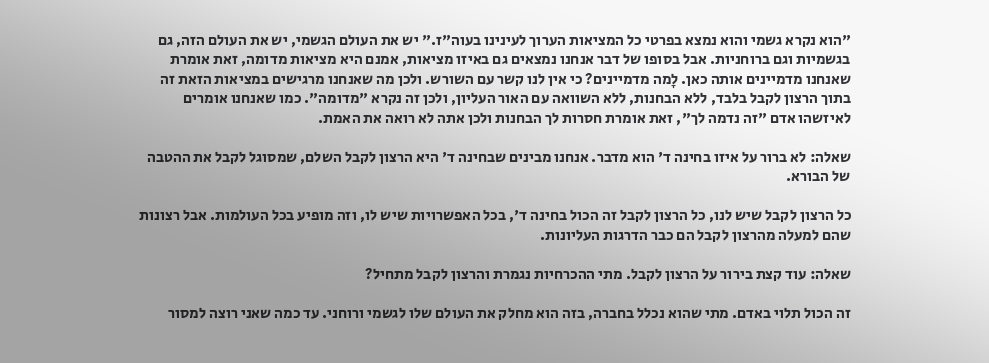"הוא נקרא גשמי והוא נמצא בפרטי כל המציאות הערוך לעינינו בעוה"ז." יש את העולם הגשמי, יש את העולם הזה, גם בגשמיות וגם ברוחניות. אבל בסופו של דבר אנחנו נמצאים גם באיזו מציאות, אמנם היא מציאות מדומה, זאת אומרת שאנחנו מדמיינים אותה כאן. לָמה מדמיינים? כי אין לנו קשר עם השורש. ולכן מה שאנחנו מרגישים במציאות הזאת זה בתוך הרצון לקבל בלבד, ללא הבחנות, ללא השוואה עם האור העליון, ולכן זה נקרא "מדומה". כמו שאנחנו אומרים לאיזשהו אדם "זה נדמה לך", זאת אומרת חסרות לך הבחנות ולכן אתה לא רואה את האמת.

שאלה: לא ברור על איזו בחינה ד' הוא מדבר. אנחנו מבינים שבחינה ד' היא הרצון לקבל השלם, שמסוגל לקבל את ההטבה של הבורא.

כל הרצון לקבל שיש לנו, כל הרצון לקבל זה הכול בחינה ד', בכל האפשרויות שיש לו, וזה מופיע בכל העולמות. אבל רצונות שהם למעלה מהרצון לקבל הם כבר הדרגות העליונות.

שאלה: עוד קצת בירור על הרצון לקבל. מתי ההכרחיות נגמרת והרצון לקבל מתחיל?

זה הכול תלוי באדם. מתי שהוא נכלל בחברה, בזה הוא מחלק את העולם שלו לגשמי ורוחני. עד כמה שאני רוצה למסור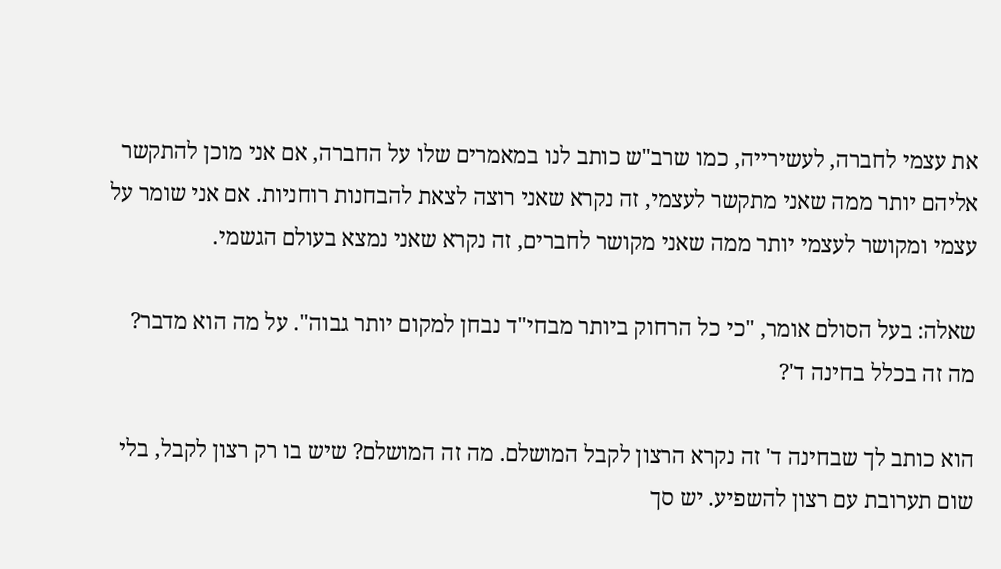את עצמי לחברה, לעשירייה, כמו שרב"ש כותב לנו במאמרים שלו על החברה, אם אני מוכן להתקשר אליהם יותר ממה שאני מתקשר לעצמי, זה נקרא שאני רוצה לצאת להבחנות רוחניות. אם אני שומר על עצמי ומקושר לעצמי יותר ממה שאני מקושר לחברים, זה נקרא שאני נמצא בעולם הגשמי.

שאלה: בעל הסולם אומר, "כי כל הרחוק ביותר מבחי"ד נבחן למקום יותר גבוה". על מה הוא מדבר? מה זה בכלל בחינה ד'?

הוא כותב לך שבחינה ד' זה נקרא הרצון לקבל המושלם. מה זה המושלם? שיש בו רק רצון לקבל, בלי שום תערובת עם רצון להשפיע. יש סך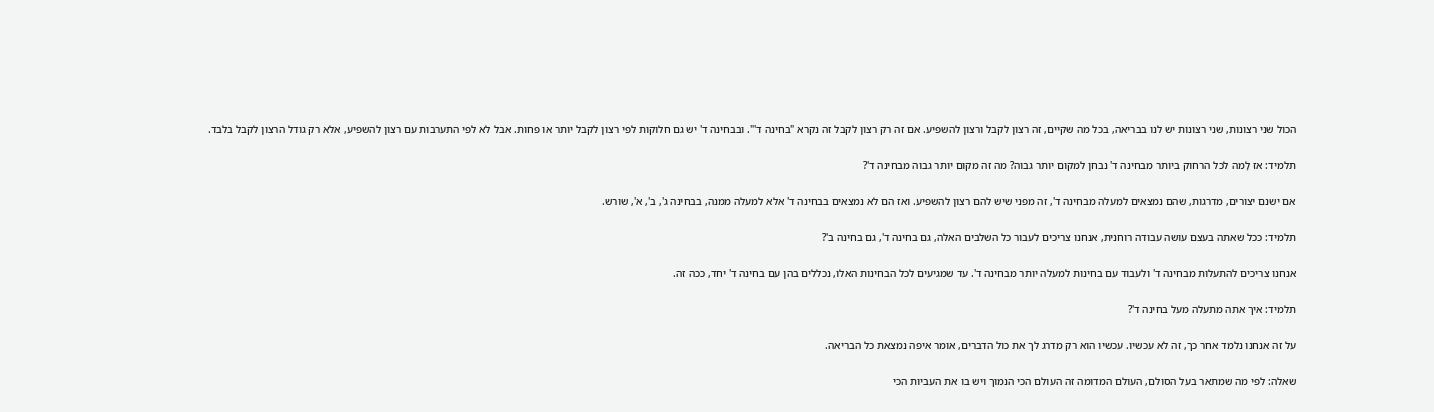הכול שני רצונות, שני רצונות יש לנו בבריאה, בכל מה שקיים, זה רצון לקבל ורצון להשפיע. אם זה רק רצון לקבל זה נקרא "בחינה ד'". ובבחינה ד' יש גם חלוקות לפי רצון לקבל יותר או פחות. אבל לא לפי התערבות עם רצון להשפיע, אלא רק גודל הרצון לקבל בלבד.

תלמיד: אז לָמה לכל הרחוק ביותר מבחינה ד' נבחן למקום יותר גבוה? מה זה מקום יותר גבוה מבחינה ד'?

אם ישנם יצורים, מדרגות, שהם נמצאים למעלה מבחינה ד', זה מפני שיש להם רצון להשפיע. ואז הם לא נמצאים בבחינה ד' אלא למעלה ממנה, בבחינה ג', ב', א', שורש.

תלמיד: ככל שאתה בעצם עושה עבודה רוחנית, אנחנו צריכים לעבור כל השלבים האלה, גם בחינה ד', גם בחינה ב'?

אנחנו צריכים להתעלות מבחינה ד' ולעבוד עם בחינות למעלה יותר מבחינה ד'. עד שמגיעים לכל הבחינות האלו, נכללים בהן עם בחינה ד' יחד, ככה זה.

תלמיד: איך אתה מתעלה מעל בחינה ד'?

על זה אנחנו נלמד אחר כך, זה לא עכשיו. עכשיו הוא רק מדרג לך את כול הדברים, אומר איפה נמצאת כל הבריאה.

שאלה: לפי מה שמתאר בעל הסולם, העולם המדומה זה העולם הכי הנמוך ויש בו את העביות הכי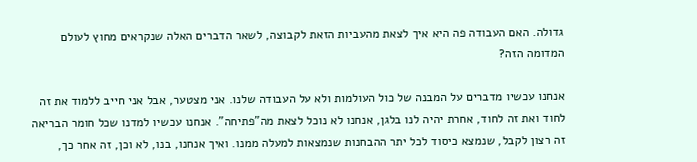גדולה. האם העבודה פה היא איך לצאת מהעביות הזאת לקבוצה, לשאר הדברים האלה שנקראים מחוץ לעולם המדומה הזה?

אנחנו עכשיו מדברים על המבנה של כול העולמות ולא על העבודה שלנו. אני מצטער, אבל אני חייב ללמוד את זה לחוד ואת זה לחוד, אחרת יהיה לנו בלגן, אנחנו לא נוכל לצאת מה"פתיחה". אנחנו עכשיו למדנו שכל חומר הבריאה זה רצון לקבל, שנמצא כיסוד לכל יתר ההבחנות שנמצאות למעלה ממנו. ואיך אנחנו, בנו, לא וכן, זה אחר כך,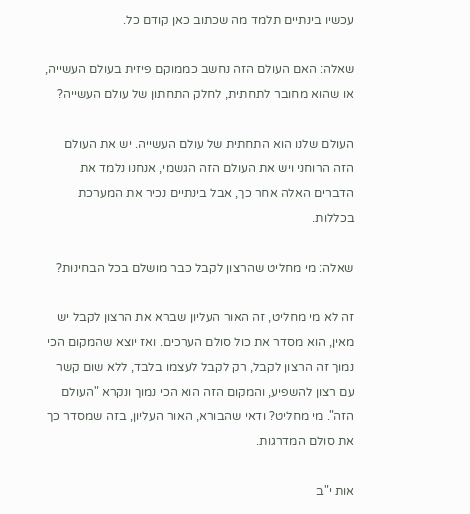עכשיו בינתיים תלמד מה שכתוב כאן קודם כל.

שאלה: האם העולם הזה נחשב כממוקם פיזית בעולם העשייה, או שהוא מחובר לתחתית, לחלק התחתון של עולם העשייה?

העולם שלנו הוא התחתית של עולם העשייה. יש את העולם הזה הרוחני ויש את העולם הזה הגשמי, אנחנו נלמד את הדברים האלה אחר כך, אבל בינתיים נכיר את המערכת בכללות.

שאלה: מי מחליט שהרצון לקבל כבר מושלם בכל הבחינות?

זה לא מי מחליט, זה האור העליון שברא את הרצון לקבל יש מאין, הוא מסדר את כול סולם הערכים. ואז יוצא שהמקום הכי נמוך זה הרצון לקבל, רק לקבל לעצמו בלבד, ללא שום קשר עם רצון להשפיע, והמקום הזה הוא הכי נמוך ונקרא "העולם הזה". מי מחליט? ודאי שהבורא, האור העליון, בזה שמסדר כך את סולם המדרגות.

אות י"ב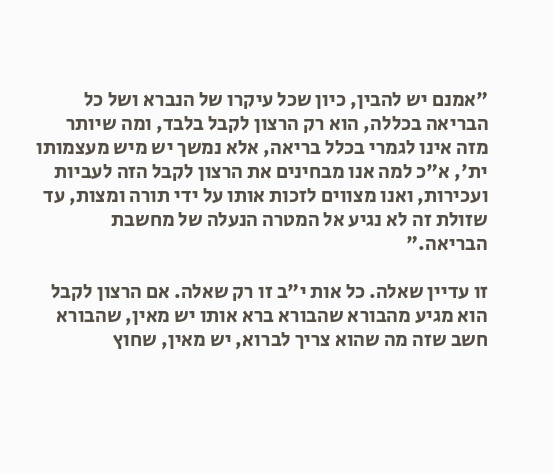"אמנם יש להבין, כיון שכל עיקרו של הנברא ושל כל הבריאה בכללה, הוא רק הרצון לקבל בלבד, ומה שיותר מזה אינו לגמרי בכלל בריאה, אלא נמשך יש מיש מעצמותו ית', א"כ למה אנו מבחינים את הרצון לקבל הזה לעביות ועכירות, ואנו מצווים לזכות אותו על ידי תורה ומצות, עד שזולת זה לא נגיע אל המטרה הנעלה של מחשבת הבריאה."

זו עדיין שאלה. כל אות י"ב זו רק שאלה. אם הרצון לקבל הוא מגיע מהבורא שהבורא ברא אותו יש מאין, שהבורא חשב שזה מה שהוא צריך לברוא, יש מאין, שחוץ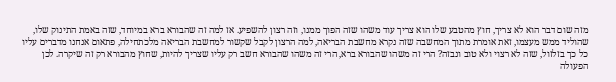מזה שום דבר הוא לא צריך, חוץ מהטבע שלו הוא צריך עוד משהו שזה הפוך ממנו, וזה רצון להשפיע. אז למה זה שהבורא ברא במיוחד, שזה באמת התינוק שלו, שהוליד ממש מעצמו, זאת אומרת מתוך המחשבה שזה נקרא מחשבת הבריאה, למה הרצון לקבל שקשור למחשבת הבריאה מלכתחילה, פתאום אנחנו מדברים עליו כל כך בזלזול, שזה לא רצוי ולא טוב ונבזה? הרי זה משהו שהבורא ברא, הרי זה משהו שהבורא חשב רק עליו שצריך להיות, שחוץ מהבורא רק זה שיקרה. לכן הפעולה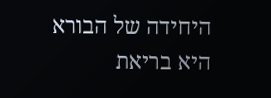היחידה של הבורא היא בריאת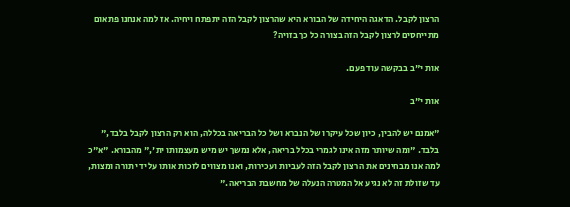הרצון לקבל. הדאגה היחידה של הבורא היא שהרצון לקבל הזה יתפתח ויחיה. אז למה אנחנו פתאום מתייחסים לרצון לקבל הזה בצורה כל כך בזויה?

אות י"ב בבקשה עוד פעם.

אות י"ב

"אמנם יש להבין, כיון שכל עיקרו של הנברא ושל כל הבריאה בכללה, הוא רק הרצון לקבל בלבד," בלבד. "ומה שיותר מזה אינו לגמרי בכלל בריאה, אלא נמשך יש מיש מעצמותו ית'," מהבורא. "א"כ למה אנו מבחינים את הרצון לקבל הזה לעביות ועכירות, ואנו מצווים לזכות אותו על ידי תורה ומצות, עד שזולת זה לא נגיע אל המטרה הנעלה של מחשבת הבריאה."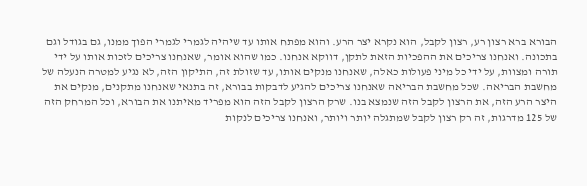הבורא ברא רצון רע, רצון לקבל, הוא נקרא יצר הרע. והוא מפתח אותו עד שיהיה לגמרי לגמרי הפוך ממנו, גם בגודל וגם בתכונה. ואנחנו צריכים את ההפכיות הזאת לתקן, דווקא אנחנו. כמו שהוא אומר, שאנחנו צריכים לזכות אותו על ידי תורה ומצוות, על ידי כל מיני פעולות כאלה, שאנחנו מנקים אותו, עד שזולת זה, התיקון הזה, לא נגיע למטרה הנעלה של מחשבת הבריאה. שכל מחשבת הבריאה שאנחנו צריכים להגיע לדבקות בבורא, זה בתנאי שאנחנו מתקנים, מנקים את היצר הרע הזה, את הרצון לקבל הזה שנמצא בנו. שרק הרצון לקבל הזה הוא מפריד מאיתנו את הבורא, וכל המרחק הזה של 125 מדרגות, זה רק רצון לקבל שמתגלה יותר ויותר, ואנחנו צריכים לנקות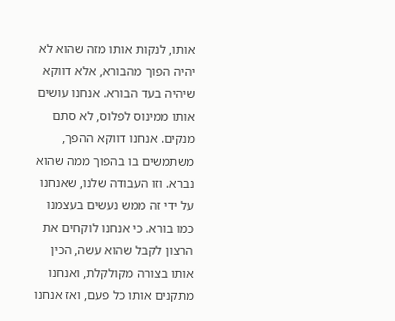אותו, לנקות אותו מזה שהוא לא יהיה הפוך מהבורא, אלא דווקא שיהיה בעד הבורא. אנחנו עושים אותו ממינוס לפלוס, לא סתם מנקים. אנחנו דווקא ההפך, משתמשים בו בהפוך ממה שהוא נברא. וזו העבודה שלנו, שאנחנו על ידי זה ממש נעשים בעצמנו כמו בורא. כי אנחנו לוקחים את הרצון לקבל שהוא עשה, הכין אותו בצורה מקולקלת, ואנחנו מתקנים אותו כל פעם, ואז אנחנו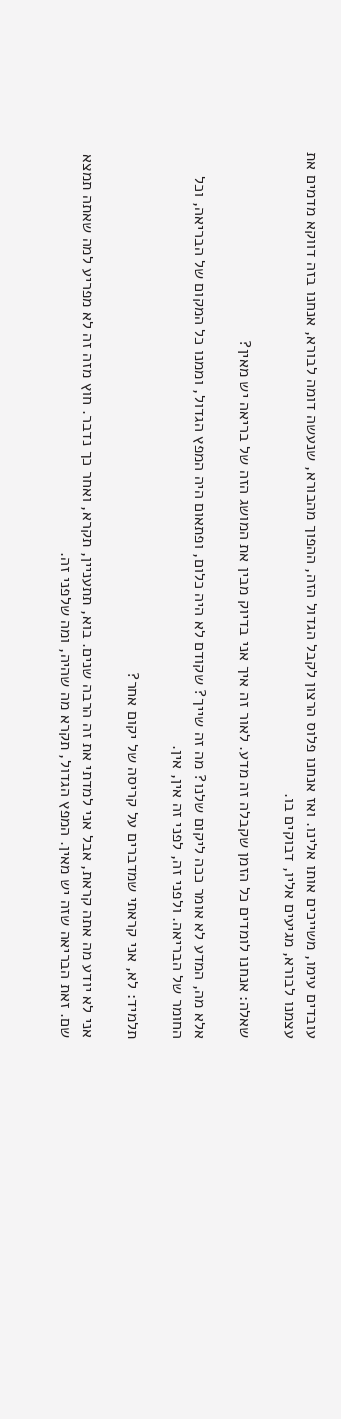עובדים עימו, משייכים אותו אלינו. ואז אנחנו פלוס הרצון לקבל הגדול הזה, ההפוך מהבורא, שנעשה דומה לבורא, אנחנו בזה דווקא מדמים את עצמנו לבורא, מגיעים אליו, דבוקים בו.

שאלה: אנחנו לומדים כל הזמן שקבלה זה מדע. לאור זה איך אני בדיוק מבין את המושג הזה של בריאה יש מאין?

אלא מה, המדע לא אומר ככה ליקום שלנו? מה זה שייך? שקודם לא היה כלום, ופתאום היה המפץ הגדול, וממנו כל המקום של הבריאה, וכל החומר של הבריאה. ולפני זה, לפני זה אין, אין.

תלמיד: לא, אני קראתי שמדברים על קריסה של יקום אחר?

אני לא יודע מה אתה קראת, אבל אני למדתי את זה הרבה שנים. בוא, תתעניין, תקרא, ואחר כך נדבר. חוץ מזה זה לא מפריע למה שאתה תמצא שם. זאת הבריאה שזה יש מאין. המפץ הגדול, תקרא מה שהיה, ומה שלפני זה.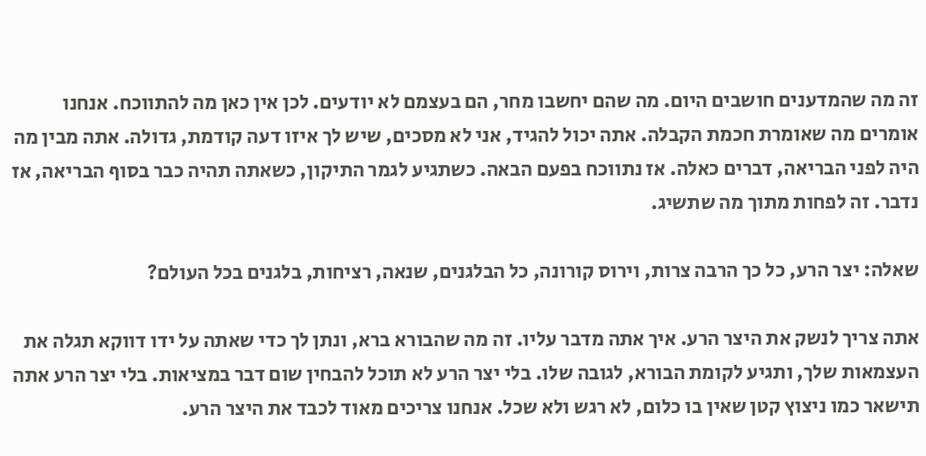זה מה שהמדענים חושבים היום. מה שהם יחשבו מחר, הם בעצמם לא יודעים. לכן אין כאן מה להתווכח. אנחנו אומרים מה שאומרת חכמת הקבלה. אתה יכול להגיד, אני לא מסכים, שיש לך איזו דעה קודמת, גדולה. אתה מבין מה היה לפני הבריאה, דברים כאלה. אז נתווכח בפעם הבאה. כשתגיע לגמר התיקון, כשאתה תהיה כבר בסוף הבריאה, אז נדבר. זה לפחות מתוך מה שתשיג.

שאלה: יצר הרע, כל כך הרבה צרות, וירוס קורונה, כל הבלגנים, שנאה, רציחות, בלגנים בכל העולם?

אתה צריך לנשק את היצר הרע. איך אתה מדבר עליו. זה מה שהבורא ברא, ונתן לך כדי שאתה על ידו דווקא תגלה את העצמאות שלך, ותגיע לקומת הבורא, לגובה שלו. בלי יצר הרע לא תוכל להבחין שום דבר במציאות. בלי יצר הרע אתה תישאר כמו ניצוץ קטן שאין בו כלום, לא רגש ולא שכל. אנחנו צריכים מאוד לכבד את היצר הרע.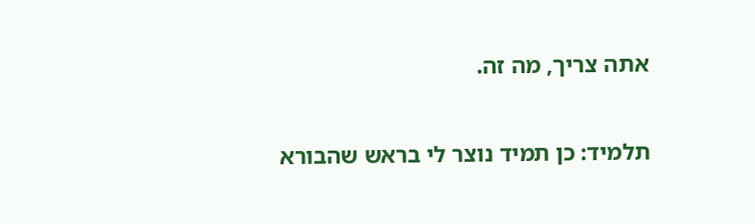אתה צריך, מה זה.

תלמיד: כן תמיד נוצר לי בראש שהבורא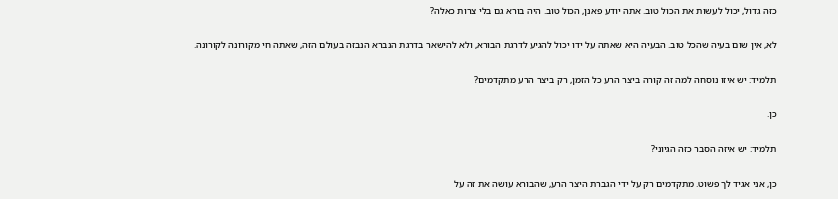כזה גדול, יכול לעשות את הכול טוב. אתה יודע פאנן, הכול טוב. היה בורא גם בלי צרות כאלה?

לא, אין שום בעיה שהכל טוב. הבעיה היא שאתה על ידו יכול להגיע לדרגת הבורא, ולא להישאר בדרגת הנברא הנבזה בעולם הזה, שאתה חי מקורונה לקורונה.

תלמיד: יש איזו נוסחה למה זה קורה ביצר הרע כל הזמן, רק ביצר הרע מתקדמים?

כן.

תלמיד: יש איזה הסבר כזה הגיוני?

כן, אני אגיד לך פשוט. מתקדמים רק על ידי הגברת היצר הרע, שהבורא עושה את זה על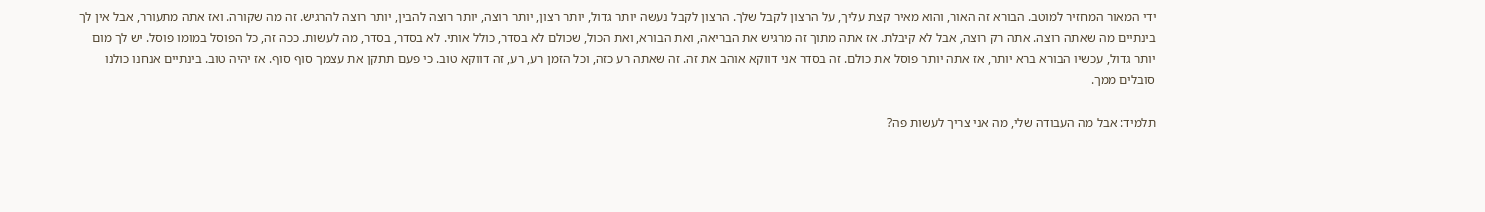ידי המאור המחזיר למוטב. הבורא זה האור, והוא מאיר קצת עליך, על הרצון לקבל שלך. הרצון לקבל נעשה יותר גדול, יותר רצון, יותר רוצה, יותר רוצה להבין, יותר רוצה להרגיש. זה מה שקורה. ואז אתה מתעורר, אבל אין לך בינתיים מה שאתה רוצה. אתה רק רוצה, אבל לא קיבלת. אז אתה מתוך זה מרגיש את הבריאה, ואת הבורא, ואת הכול, שכולם לא בסדר, כולל אותי. לא בסדר, בסדר, מה לעשות. ככה זה, כל הפוסל במומו פוסל. יש לך מום יותר גדול, עכשיו הבורא ברא יותר, אז אתה יותר פוסל את כולם. זה בסדר אני דווקא אוהב את זה. זה שאתה רע כזה, וכל הזמן רע, רע, זה דווקא טוב. כי פעם תתקן את עצמך סוף סוף. אז יהיה טוב. בינתיים אנחנו כולנו סובלים ממך.

תלמיד: אבל מה העבודה שלי, מה אני צריך לעשות פה?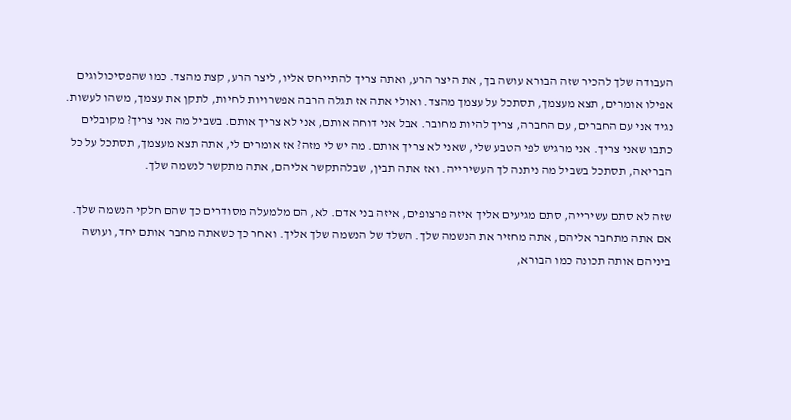העבודה שלך להכיר שזה הבורא עושה בך, את היצר הרע, ואתה צריך להתייחס אליו, ליצר הרע, קצת מהצד. כמו שהפסיכולוגים אפילו אומרים, תצא מעצמך, תסתכל על עצמך מהצד. ואולי אתה אז תגלה הרבה אפשרויות לחיות, לתקן את עצמך, משהו לעשות. נגיד אני עם החברים, עם החברה, צריך להיות מחובר. אבל אני דוחה אותם, אני לא צריך אותם. בשביל מה אני צריך? מקובלים כתבו שאני צריך. אני מרגיש לפי הטבע שלי, שאני לא צריך אותם. מה יש לי מזה? אז אומרים לי, אתה תצא מעצמך, תסתכל על כל הבריאה, תסתכל בשביל מה ניתנה לך העשירייה. ואז אתה תבין, שבלהתקשר אליהם, אתה מתקשר לנשמה שלך.

שזה לא סתם עשירייה, סתם מגיעים אליך איזה פרצופים, איזה בני אדם. לא, הם מלמעלה מסודרים כך שהם חלקי הנשמה שלך. אם אתה מתחבר אליהם, אתה מחזיר את הנשמה שלך. השלד של הנשמה שלך אליך. ואחר כך כשאתה מחבר אותם יחד, ועושה ביניהם אותה תכונה כמו הבורא,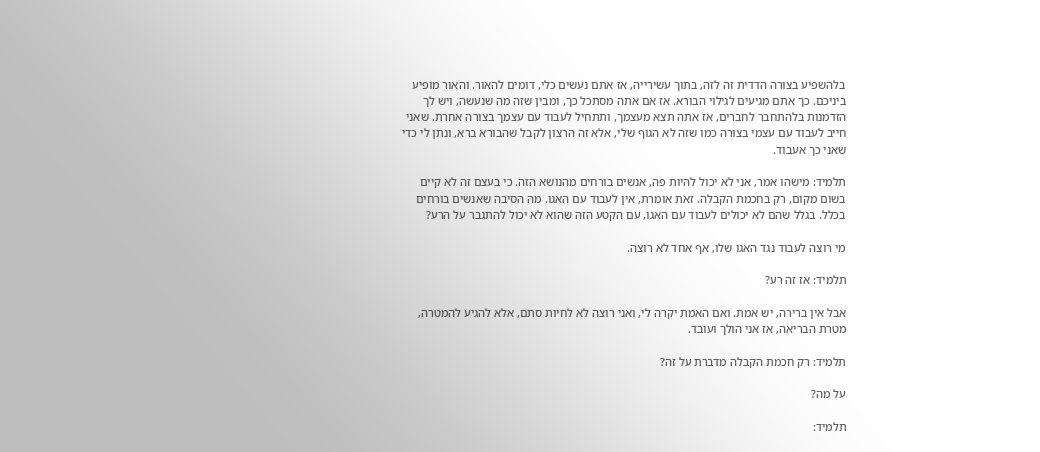בלהשפיע בצורה הדדית זה לזה, בתוך עשירייה, אז אתם נעשים כלי, דומים להאור. והאור מופיע ביניכם. כך אתם מגיעים לגילוי הבורא. אז אם אתה מסתכל כך, ומבין שזה מה שנעשה, ויש לך הזדמנות בלהתחבר לחברים, אז אתה תצא מעצמך, ותתחיל לעבוד עם עצמך בצורה אחרת. שאני חייב לעבוד עם עצמי בצורה כמו שזה לא הגוף שלי, אלא זה הרצון לקבל שהבורא ברא, ונתן לי כדי שאני כך אעבוד.

תלמיד: מישהו אמר, אני לא יכול להיות פה, אנשים בורחים מהנושא הזה. כי בעצם זה לא קיים בשום מקום, רק בחכמת הקבלה. זאת אומרת, אין לעבוד עם האגו. מה הסיבה שאנשים בורחים בכלל. בגלל שהם לא יכולים לעבוד עם האגו, עם הקטע הזה שהוא לא יכול להתגבר על הרע?

מי רוצה לעבוד נגד האגו שלו, אף אחד לא רוצה.

תלמיד: אז זה רע?

אבל אין ברירה, יש אמת. ואם האמת יקרה לי, ואני רוצה לא לחיות סתם, אלא להגיע להמטרה, מטרת הבריאה, אז אני הולך ועובד.

תלמיד: רק חכמת הקבלה מדברת על זה?

על מה?

תלמיד: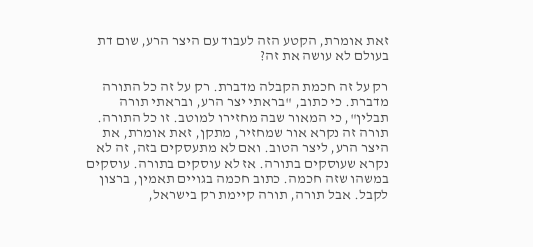זאת אומרת, הקטע הזה לעבוד עם היצר הרע, שום דת בעולם לא עושה את זה?

רק על זה חכמת הקבלה מדברת. רק על זה כל התורה מדברת. כי כתוב, "בראתי יצר הרע, ובראתי תורה תבלין", כי המאור שבה מחזירו למוטב. זו כל התורה. תורה זה נקרא אור שמחזיר, מתקן, זאת אומרת, את היצר הרע, ליצר הטוב. ואם לא מתעסקים בזה, זה לא נקרא שעוסקים בתורה. אז לא עוסקים בתורה. עוסקים במשהו שזה חכמה. כתוב חכמה בגויים תאמין, ברצון לקבל. אבל תורה, תורה קיימת רק בישראל,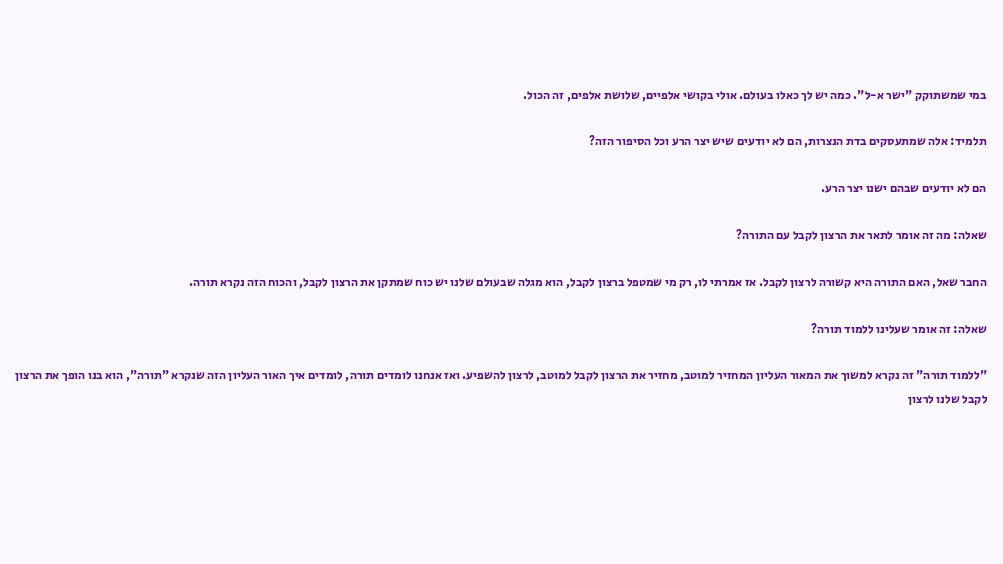במי שמשתוקק "ישר א-ל". כמה יש לך כאלו בעולם. אולי בקושי אלפיים, שלושת אלפים, זה הכול.

תלמיד: אלה שמתעסקים בדת הנצרות, הם לא יודעים שיש יצר הרע וכל הסיפור הזה?

הם לא יודעים שבהם ישנו יצר הרע.

שאלה: מה זה אומר לתאר את הרצון לקבל עם התורה?

החבר שאל, האם התורה היא קשורה לרצון לקבל. אז אמרתי לו, רק מי שמטפל ברצון לקבל, הוא מגלה שבעולם שלנו יש כוח שמתקן את הרצון לקבל, והכוח הזה נקרא תורה.

שאלה: זה אומר שעלינו ללמוד תורה?

"ללמוד תורה" זה נקרא למשוך את המאור העליון המחזיר למוטב, מחזיר את הרצון לקבל למוטב, לרצון להשפיע. ואז אנחנו לומדים תורה, לומדים איך האור העליון הזה שנקרא "תורה", הוא בנו הופך את הרצון לקבל שלנו לרצון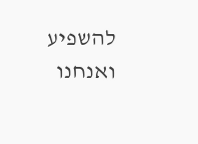להשפיע ואנחנו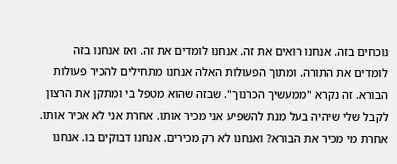נוכחים בזה. אנחנו רואים את זה. אנחנו לומדים את זה. ואז אנחנו בזה לומדים את התורה. ומתוך הפעולות האלה אנחנו מתחילים להכיר פעולות הבורא. זה נקרא "ממעשיך הכרנוך". שבזה שהוא מטפל בי ומתקן את הרצון לקבל שלי שיהיה בעל מנת להשפיע אני מכיר אותו. אחרת אני לא אכיר אותו. אחרת מי מכיר את הבורא? ואנחנו לא רק מכירים. אנחנו דבוקים בו. אנחנו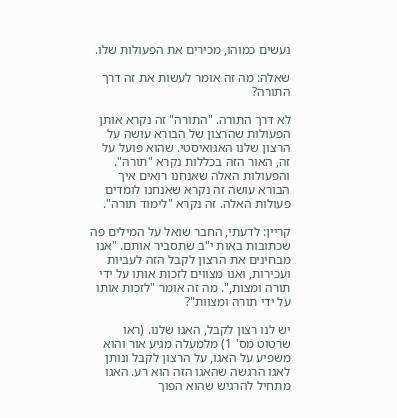נעשים כמוהו, מכירים את הפעולות שלו.

שאלה: מה זה אומר לעשות את זה דרך התורה?

לא דרך התורה. "התורה" זה נקרא אותן הפעולות שהרצון של הבורא עושה על הרצון שלנו האגואיסטי. שהוא פועל על זה, האור הזה בכללות נקרא "תורה". והפעולות האלה שאנחנו רואים איך הבורא עושה זה נקרא שאנחנו לומדים פעולות האלה. זה נקרא "לימוד תורה".

קריין: לדעתי, החבר שואל על המילים פה שכתובות באות י"ב שתסביר אותם. "אנו מבחינים את הרצון לקבל הזה לעביות ועכירות, ואנו מצווים לזכות אותו על ידי תורה ומצות,". מה זה אומר "לזכות אותו על ידי תורה ומצוות"?

יש לנו רצון לקבל, האגו שלנו. (ראו שרטוט מס' 1) מלמעלה מגיע אור והוא משפיע על האגו, על הרצון לקבל ונותן לאגו הרגשה שהאגו הזה הוא רע. האגו מתחיל להרגיש שהוא הפוך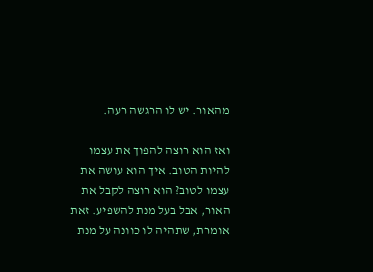מהאור. יש לו הרגשה רעה.

ואז הוא רוצה להפוך את עצמו להיות הטוב. איך הוא עושה את עצמו לטוב? הוא רוצה לקבל את האור, אבל בעל מנת להשפיע. זאת אומרת, שתהיה לו כוונה על מנת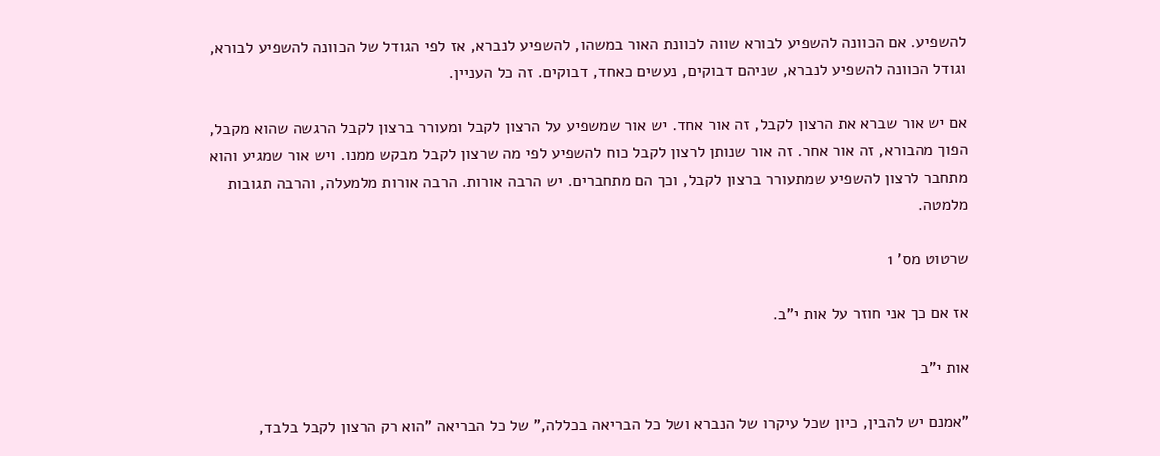להשפיע. אם הכוונה להשפיע לבורא שווה לכוונת האור במשהו, להשפיע לנברא, אז לפי הגודל של הכוונה להשפיע לבורא, וגודל הכוונה להשפיע לנברא, שניהם דבוקים, נעשים כאחד, דבוקים. זה כל העניין.

אם יש אור שברא את הרצון לקבל, זה אור אחד. יש אור שמשפיע על הרצון לקבל ומעורר ברצון לקבל הרגשה שהוא מקבל, הפוך מהבורא, זה אור אחר. זה אור שנותן לרצון לקבל כוח להשפיע לפי מה שרצון לקבל מבקש ממנו. ויש אור שמגיע והוא מתחבר לרצון להשפיע שמתעורר ברצון לקבל, וכך הם מתחברים. יש הרבה אורות. הרבה אורות מלמעלה, והרבה תגובות מלמטה.

שרטוט מס' 1

אז אם כך אני חוזר על אות י"ב.

אות י"ב

"אמנם יש להבין, כיון שכל עיקרו של הנברא ושל כל הבריאה בכללה," של כל הבריאה "הוא רק הרצון לקבל בלבד,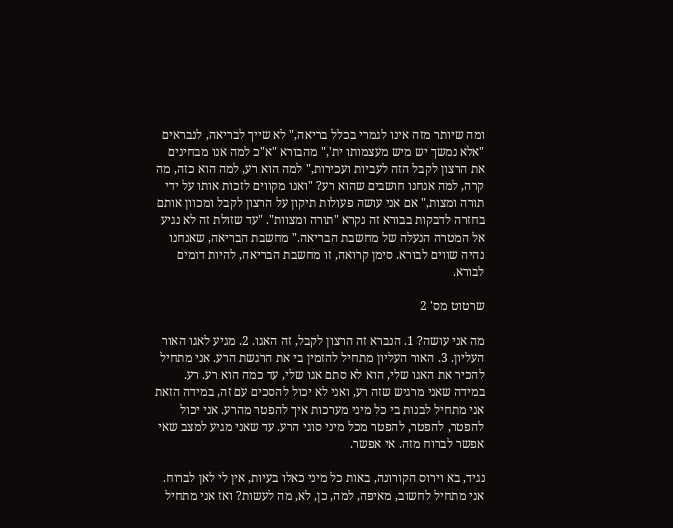ומה שיותר מזה אינו לגמרי בכלל בריאה," לא שייך לבריאה, לנבראים "אלא נמשך יש מיש מעצמותו ית'," מהבורא "א"כ למה אנו מבחינים את הרצון לקבל הזה לעביות ועכירות," למה הוא רע, למה הוא כזה, מה קרה, למה אנחנו חושבים שהוא רע? "ואנו מקווים לזכות אותו על ידי תורה ומצות," אם אני עושה פעולות תיקון על הרצון לקבל ומכוון אותם בחזרה לדבקות בבורא זה נקרא "תורה ומצוות". "עד שזולת זה לא נגיע אל המטרה הנעלה של מחשבת הבריאה." מחשבת הבריאה, שאנחנו נהיה שווים לבורא. סימן קרואה, זו מחשבת הבריאה, להיות דומים לבורא.

שרטוט מס' 2

מה אני עושה? 1. הנברא זה הרצון לקבל, זה האגו. 2. מגיע לאגו האור העליון. 3. האור העליון מתחיל להזמין בי את הרגשת הרע. אני מתחיל להכיר את האגו שלי, הוא לא סתם אגו שלי, עד כמה הוא רע. רע. במידה שאני מרגיש שזה רע, ואני לא יכול להסכים עם זה, במידה הזאת אני מתחיל לבנות בי כל מיני מערכות איך להפטר מהרע. אני יכול להפטר, להפטר, להפטר מכל מיני סוגי הרע. עד שאני מגיע למצב שאי אפשר לברוח מזה. אי אפשר.

נגיד, בא וירוס הקורונה, באות כל מיני כאלו בעיות, אין לי לאן לברוח. אני מתחיל לחשוב, מאיפה, למה, כן, לא, מה לעשות? ואז אני מתחיל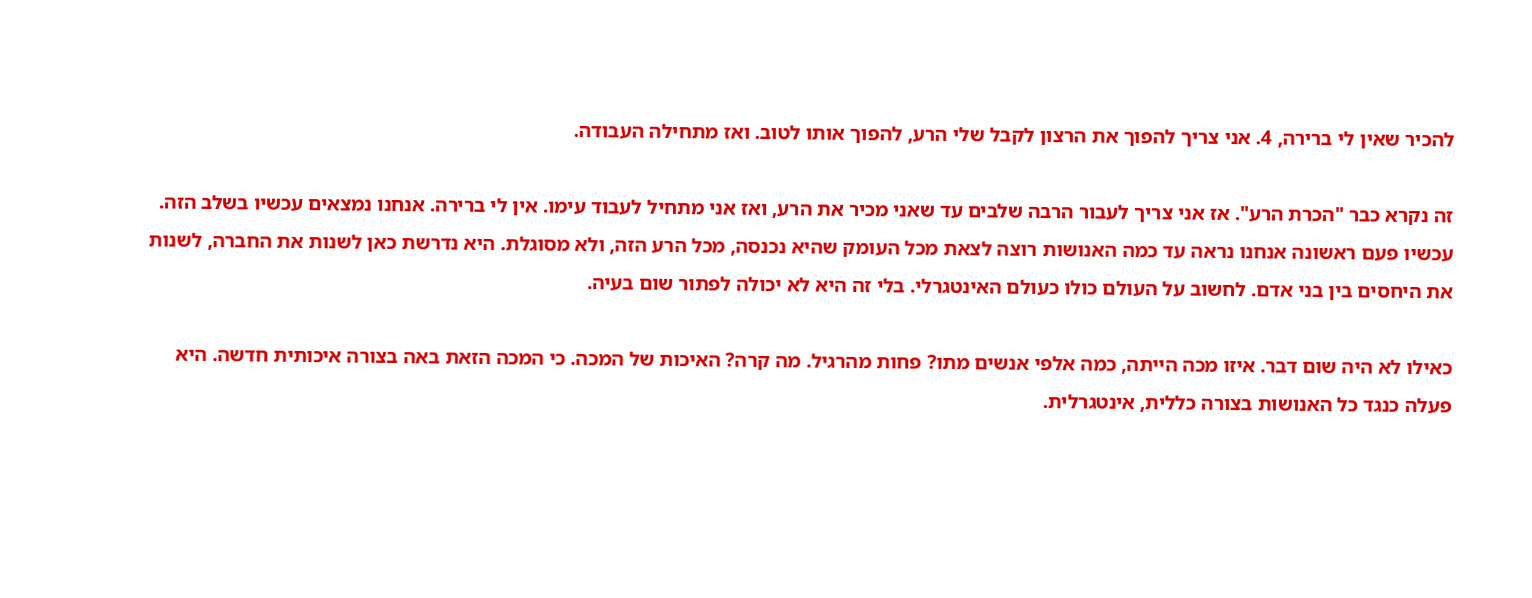להכיר שאין לי ברירה, 4. אני צריך להפוך את הרצון לקבל שלי הרע, להפוך אותו לטוב. ואז מתחילה העבודה.

זה נקרא כבר "הכרת הרע". אז אני צריך לעבור הרבה שלבים עד שאני מכיר את הרע, ואז אני מתחיל לעבוד עימו. אין לי ברירה. אנחנו נמצאים עכשיו בשלב הזה. עכשיו פעם ראשונה אנחנו נראה עד כמה האנושות רוצה לצאת מכל העומק שהיא נכנסה, מכל הרע הזה, ולא מסוגלת. היא נדרשת כאן לשנות את החברה, לשנות את היחסים בין בני אדם. לחשוב על העולם כולו כעולם האינטגרלי. בלי זה היא לא יכולה לפתור שום בעיה.

כאילו לא היה שום דבר. איזו מכה הייתה, כמה אלפי אנשים מתו? פחות מהרגיל. מה קרה? האיכות של המכה. כי המכה הזאת באה בצורה איכותית חדשה. היא פעלה כנגד כל האנושות בצורה כללית, אינטגרלית.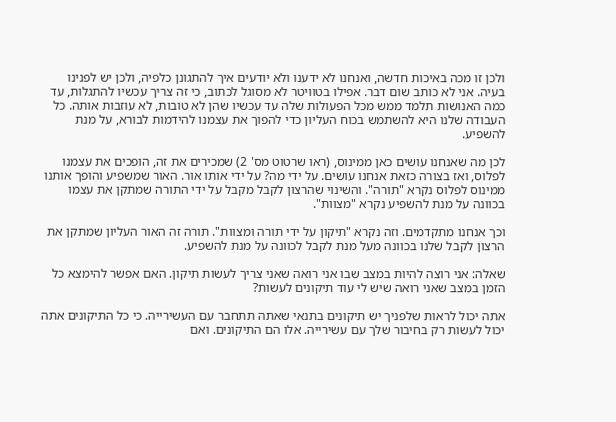ולכן זו מכה באיכות חדשה, ואנחנו לא ידענו ולא יודעים איך להתגונן כלפיה, ולכן יש לפנינו בעיה. אני לא כותב שום דבר. אפילו בטוויטר לא מסוגל לכתוב, כי זה צריך עכשיו להתגלות, עד כמה האנושות תלמד ממש מכל הפעולות שלה עד עכשיו שהן לא טובות, לא עוזבות אותה. כל העבודה שלנו היא להשתמש בכוח העליון כדי להפוך את עצמנו להידמות לבורא, על מנת להשפיע.

לכן מה שאנחנו עושים כאן ממינוס, (ראו שרטוט מס' 2) שמכירים את זה, הופכים את עצמנו לפלוס, ואז בצורה כזאת אנחנו עושים. על ידי מה? על ידי אותו אור. האור שמשפיע והופך אותנו ממינוס לפלוס נקרא "תורה". והשינוי שהרצון לקבל מקבל על ידי התורה שמתקן את עצמו בכוונה על מנת להשפיע נקרא "מצוות".

וכך אנחנו מתקדמים. וזה נקרא "תיקון על ידי תורה ומצוות". תורה זה האור העליון שמתקן את הרצון לקבל שלנו בכוונה מעל מנת לקבל לכוונה על מנת להשפיע.

שאלה: אני רוצה להיות במצב שבו אני רואה שאני צריך לעשות תיקון. האם אפשר להימצא כל הזמן במצב שאני רואה שיש לי עוד תיקונים לעשות?

אתה יכול לראות שלפניך יש תיקונים בתנאי שאתה תתחבר עם העשירייה. כי כל התיקונים אתה יכול לעשות רק בחיבור שלך עם עשירייה. אלו הם התיקונים. ואם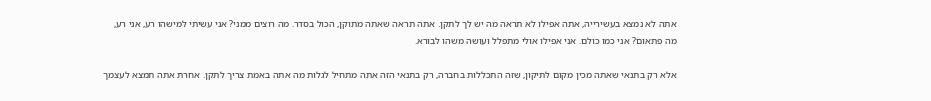אתה לא נמצא בעשירייה, אתה אפילו לא תראה מה יש לך לתקן. אתה תראה שאתה מתוקן, הכול בסדר. מה רוצים ממני? אני עשיתי למישהו רע, אני רע, מה פתאום? אני כמו כולם. אני אפילו אולי מתפלל ועושה משהו לבורא.

אלא רק בתנאי שאתה מכין מקום לתיקון, שזה התכללות בחברה, רק בתנאי הזה אתה מתחיל לגלות מה אתה באמת צריך לתקן. אחרת אתה תמצא לעצמך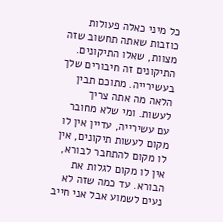כל מיני כאלה פעולות כוזבות שאתה תחשוב שזה מצוות, שאלו התיקונים. התיקונים זה חיבורים שלך בעשירייה. מתוכם תבין הלאה מה אתה צריך לעשות. ומי שלא מחובר עם עשירייה, עדיין אין לו מקום לעשות תיקונים, אין לו מקום להתחבר לבורא, אין לו מקום לגלות את הבורא. עד כמה שזה לא נעים לשמוע אבל אני חייב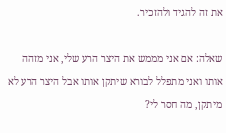את זה להגיד ולהזכיר.

שאלה: אם אני מממש את היצר הרע שלי, אני מזהה אותו ואני מתפלל לבורא שיתקן אותו אבל היצר הרע לא מיתקן, מה חסר לי?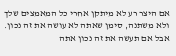אם היצר רע לא מיתקן אחרי כל המאמצים שלך ולא משתנה, סימן שאתה לא עושה את זה נכון. אבל אם תעשה את זה נכון אתה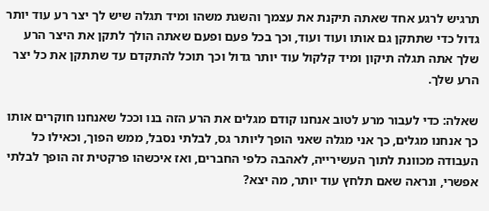תרגיש לרגע אחד שאתה תיקנת את עצמך והשגת משהו ומיד תגלה שיש לך יצר רע עוד יותר גדול כדי שתתקן גם אותו ועוד ועוד, וכך בכל פעם ופעם שאתה הולך לתקן את היצר הרע שלך אתה תגלה תיקון ומיד קלקול עוד יותר גדול וכך תוכל להתקדם עד שתתקן את כל יצר הרע שלך.

שאלה: כדי לעבור מרע לטוב אנחנו קודם מגלים את הרע הזה בנו וככל שאנחנו חוקרים אותו כך אנחנו מגלים, כך אני מגלה שאני הופך ליותר גס, לבלתי נסבל, ממש הפוך, וכאילו כל העבודה מכוונת לתוך העשירייה, לאהבה כלפי החברים, ואז איכשהו פרקטית זה הופך לבלתי אפשרי, ונראה שאם תלחץ עוד יותר, מה יצא?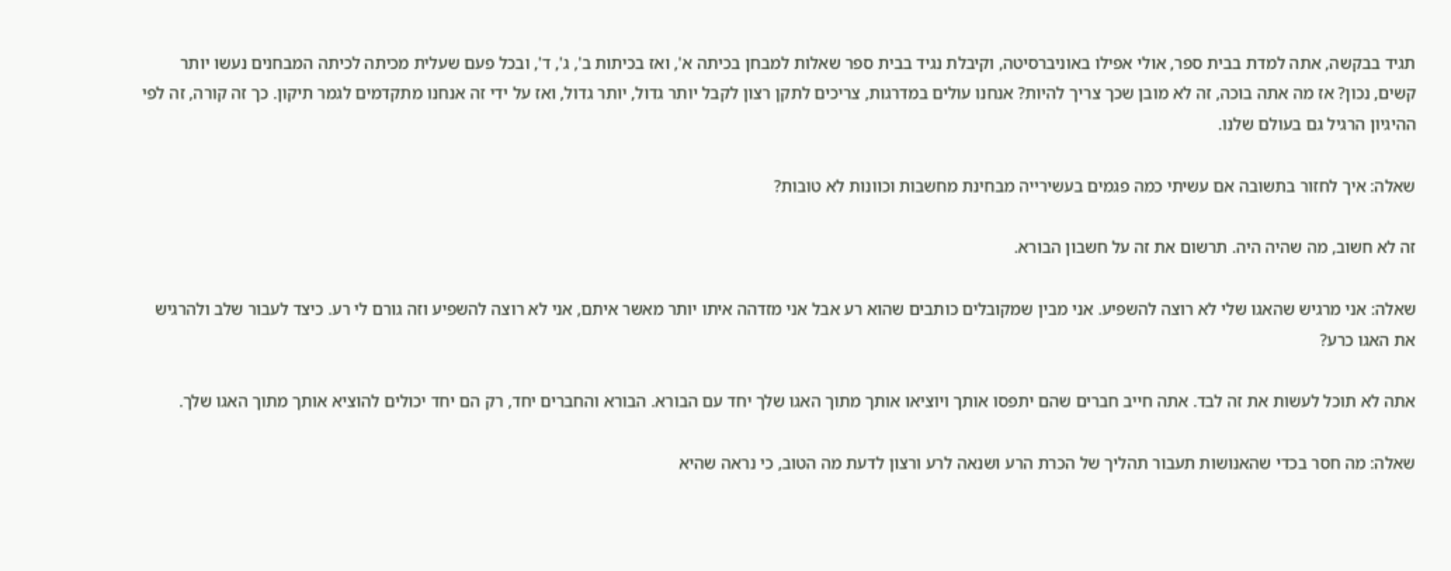תגיד בבקשה, אתה למדת בבית ספר, אולי אפילו באוניברסיטה, וקיבלת נגיד בבית ספר שאלות למבחן בכיתה א', ואז בכיתות ב', ג', ד', ובכל פעם שעלית מכיתה לכיתה המבחנים נעשו יותר קשים, נכון? אז מה אתה בוכה, זה לא מובן שכך צריך להיות? אנחנו עולים במדרגות, צריכים לתקן רצון לקבל יותר גדול, יותר גדול, ואז על ידי זה אנחנו מתקדמים לגמר תיקון. כך זה קורה, זה לפי ההיגיון הרגיל גם בעולם שלנו.

שאלה: איך לחזור בתשובה אם עשיתי כמה פגמים בעשירייה מבחינת מחשבות וכוונות לא טובות?

זה לא חשוב, מה שהיה היה. תרשום את זה על חשבון הבורא.

שאלה: אני מרגיש שהאגו שלי לא רוצה להשפיע. אני מבין שמקובלים כותבים שהוא רע אבל אני מזדהה איתו יותר מאשר איתם, אני לא רוצה להשפיע וזה גורם לי רע. כיצד לעבור שלב ולהרגיש את האגו כרע?

אתה לא תוכל לעשות את זה לבד. אתה חייב חברים שהם יתפסו אותך ויוציאו אותך מתוך האגו שלך יחד עם הבורא. הבורא והחברים יחד, רק הם יחד יכולים להוציא אותך מתוך האגו שלך.

שאלה: מה חסר בכדי שהאנושות תעבור תהליך של הכרת הרע ושנאה לרע ורצון לדעת מה הטוב, כי נראה שהיא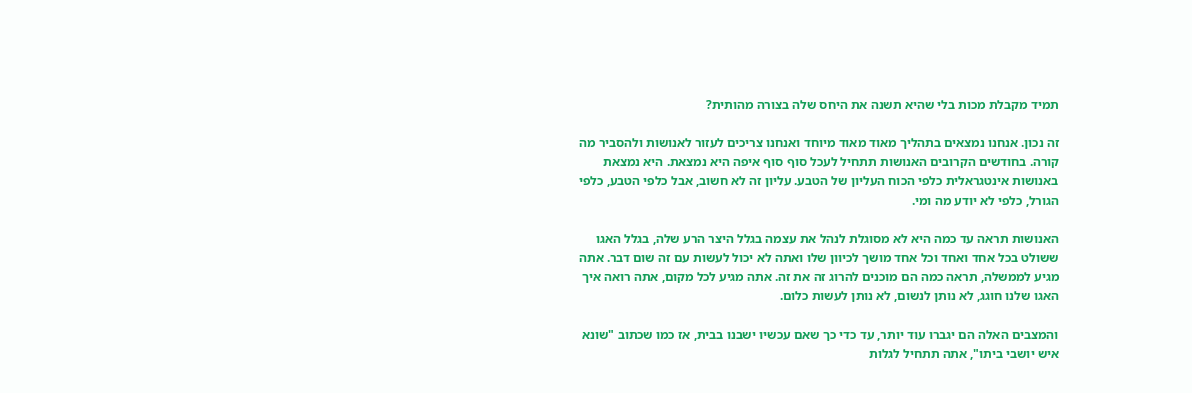תמיד מקבלת מכות בלי שהיא תשנה את היחס שלה בצורה מהותית?

זה נכון. אנחנו נמצאים בתהליך מאוד מאוד מיוחד ואנחנו צריכים לעזור לאנושות ולהסביר מה קורה. בחודשים הקרובים האנושות תתחיל לעכל סוף סוף איפה היא נמצאת. היא נמצאת באנושות אינטגראלית כלפי הכוח העליון של הטבע. עליון זה לא חשוב, אבל כלפי הטבע, כלפי הגורל, כלפי לא יודע מה ומי.

האנושות תראה עד כמה היא לא מסוגלת לנהל את עצמה בגלל היצר הרע שלה, בגלל האגו ששולט בכל אחד ואחד וכל אחד מושך לכיוון שלו ואתה לא יכול לעשות עם זה שום דבר. אתה מגיע לממשלה, תראה כמה הם מוכנים להרוג זה את זה. אתה מגיע לכל מקום, אתה רואה איך האגו שלנו חוגג, לא נותן לנשום, לא נותן לעשות כלום.

והמצבים האלה הם יגברו עוד יותר, עד כדי כך שאם עכשיו ישבנו בבית, אז כמו שכתוב "שונא איש יושבי ביתו", אתה תתחיל לגלות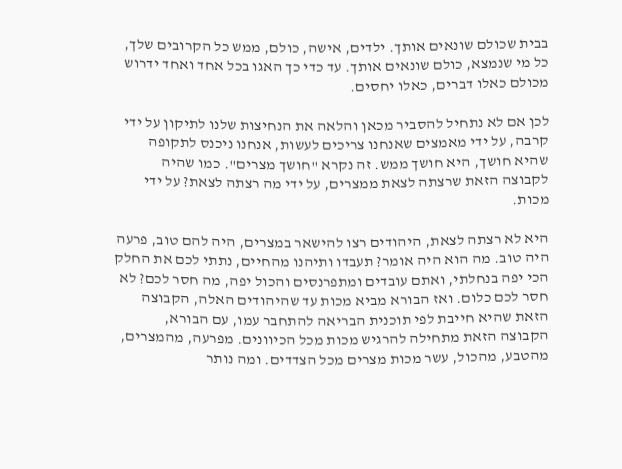בבית שכולם שונאים אותך. ילדים, אישה, כולם, ממש כל הקרובים שלך, כל מי שנמצא, כולם שונאים אותך. עד כדי כך האגו בכל אחד ואחד ידרוש מכולם כאלו דברים, כאלו יחסים.

לכן אם לא נתחיל להסביר מכאן והלאה את הנחיצות שלנו לתיקון על ידי קרבה, על ידי מאמצים שאנחנו צריכים לעשות, אנחנו ניכנס לתקופה שהיא חושך, היא חושך ממש. זה נקרא "חושך מצרים". כמו שהיה לקבוצה הזאת שרצתה לצאת ממצרים, על ידי מה רצתה לצאת? על ידי מכות.

היא לא רצתה לצאת, היהודים רצו להישאר במצרים, היה להם טוב, פרעה היה טוב. מה הוא היה אומר? תעבדו ותיהנו מהחיים, נתתי לכם את החלק הכי יפה בנחלתי, ואתם עובדים ומתפרנסים והכול יפה, מה חסר לכם? לא חסר לכם כלום. ואז הבורא מביא מכות עד שהיהודים האלה, הקבוצה הזאת שהיא חייבת לפי תוכנית הבריאה להתחבר עמו, עם הבורא, הקבוצה הזאת מתחילה להרגיש מכות מכל הכיוונים. מפרעה, מהמצרים, מהטבע, מהכול, עשר מכות מצרים מכל הצדדים. ומה נותר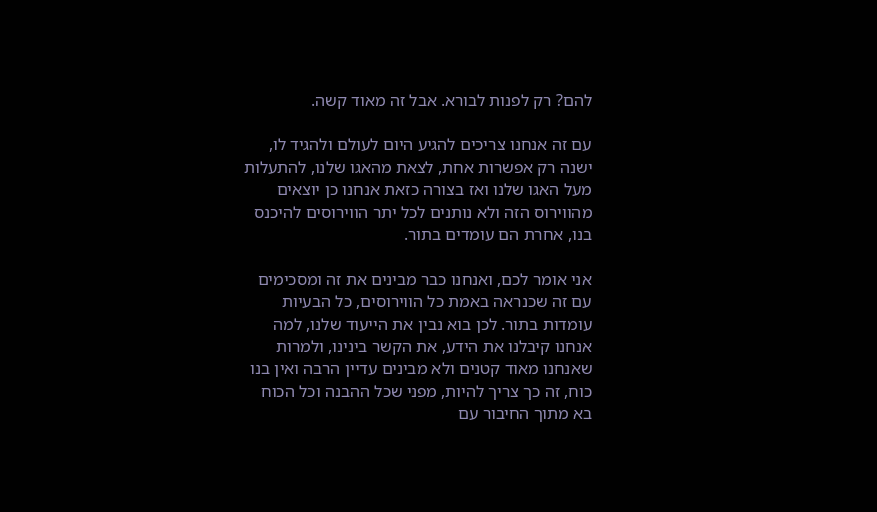להם? רק לפנות לבורא. אבל זה מאוד קשה.

עם זה אנחנו צריכים להגיע היום לעולם ולהגיד לו, ישנה רק אפשרות אחת, לצאת מהאגו שלנו, להתעלות מעל האגו שלנו ואז בצורה כזאת אנחנו כן יוצאים מהווירוס הזה ולא נותנים לכל יתר הווירוסים להיכנס בנו, אחרת הם עומדים בתור.

אני אומר לכם, ואנחנו כבר מבינים את זה ומסכימים עם זה שכנראה באמת כל הווירוסים, כל הבעיות עומדות בתור. לכן בוא נבין את הייעוד שלנו, למה אנחנו קיבלנו את הידע, את הקשר בינינו, ולמרות שאנחנו מאוד קטנים ולא מבינים עדיין הרבה ואין בנו כוח, זה כך צריך להיות, מפני שכל ההבנה וכל הכוח בא מתוך החיבור עם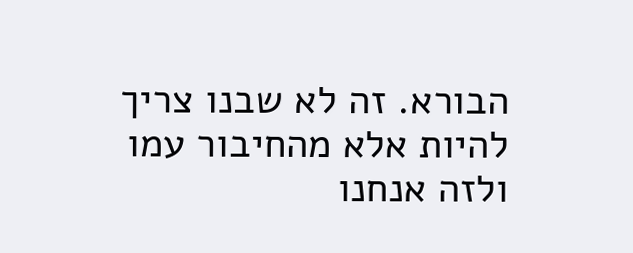הבורא. זה לא שבנו צריך להיות אלא מהחיבור עמו ולזה אנחנו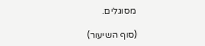מסוגלים.

(סוף השיעור)